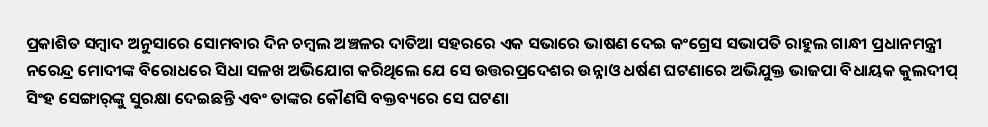ପ୍ରକାଶିତ ସମ୍ବାଦ ଅନୁସାରେ ସୋମବାର ଦିନ ଚମ୍ବଲ ଅଞ୍ଚଳର ଦାତିଆ ସହରରେ ଏକ ସଭାରେ ଭାଷଣ ଦେଇ କଂଗ୍ରେସ ସଭାପତି ରାହୁଲ ଗାନ୍ଧୀ ପ୍ରଧାନମନ୍ତ୍ରୀ ନରେନ୍ଦ୍ର ମୋଦୀଙ୍କ ବିରୋଧରେ ସିଧା ସଳଖ ଅଭିଯୋଗ କରିଥିଲେ ଯେ ସେ ଉତ୍ତରପ୍ରଦେଶର ଉନ୍ନାଓ ଧର୍ଷଣ ଘଟଣାରେ ଅଭିଯୁକ୍ତ ଭାଜପା ବିଧାୟକ କୁଲଦୀପ୍ ସିଂହ ସେଙ୍ଗାର୍‌ଙ୍କୁ ସୁରକ୍ଷା ଦେଇଛନ୍ତି ଏବଂ ତାଙ୍କର କୌଣସି ବକ୍ତବ୍ୟରେ ସେ ଘଟଣା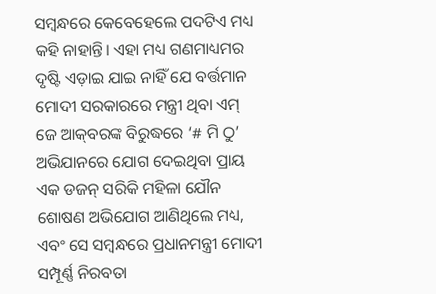ସମ୍ବନ୍ଧରେ କେବେହେଲେ ପଦଟିଏ ମଧ୍ୟ କହି ନାହାନ୍ତି। ଏହା ମଧ୍ୟ ଗଣମାଧ୍ୟମର ଦୃଷ୍ଟି ଏଡ଼ାଇ ଯାଇ ନାହିଁ ଯେ ବର୍ତ୍ତମାନ ମୋଦୀ ସରକାରରେ ମନ୍ତ୍ରୀ ଥିବା ଏମ୍ ଜେ ଆକ୍‌ବରଙ୍କ ବିରୁଦ୍ଧରେ ‘# ମି ଠୁ’ ଅଭିଯାନରେ ଯୋଗ ଦେଇଥିବା ପ୍ରାୟ ଏକ ଡଜନ୍ ସରିକି ମହିଳା ଯୌନ ଶୋଷଣ ଅଭିଯୋଗ ଆଣିଥିଲେ ମଧ୍ୟ, ଏବଂ ସେ ସମ୍ବନ୍ଧରେ ପ୍ରଧାନମନ୍ତ୍ରୀ ମୋଦୀ ସମ୍ପୂର୍ଣ୍ଣ ନିରବତା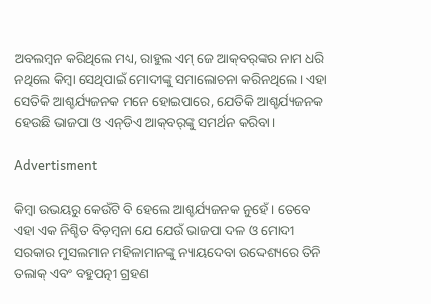ଅବଲମ୍ବନ କରିଥିଲେ ମଧ୍ୟ, ରାହୁଲ ଏମ୍ ଜେ ଆକ୍‌ବର୍‌ଙ୍କର ନାମ ଧରି ନଥିଲେ କିମ୍ବା ସେଥିପାଇଁ ମୋଦୀଙ୍କୁ ସମାଲୋଚନା କରିନଥିଲେ। ଏହା ସେତିକି ଆଶ୍ଚର୍ଯ୍ୟଜନକ ମନେ ହୋଇପାରେ, ଯେତିକି ଆଶ୍ଚର୍ଯ୍ୟଜନକ ହେଉଛି ଭାଜପା ଓ ଏନ୍‌ଡିଏ ଆକ୍‌ବର୍‌ଙ୍କୁ ସମର୍ଥନ କରିବା।

Advertisment

କିମ୍ବା ଉଭୟରୁ କେଉଁଟି ବି ହେଲେ ଆଶ୍ଚର୍ଯ୍ୟଜନକ ନୁହେଁ। ତେବେ ଏହା ଏକ ନିଶ୍ଚିତ ବିଡ଼ମ୍ବନା ଯେ ଯେଉଁ ଭାଜପା ଦଳ ଓ ମୋଦୀ ସରକାର ମୁସଲମାନ ମହିଳାମାନଙ୍କୁ ନ୍ୟାୟଦେବା ଉଦ୍ଦେଶ୍ୟରେ ତିନି ତଲାକ୍ ଏବଂ ବହୁପତ୍ନୀ ଗ୍ରହଣ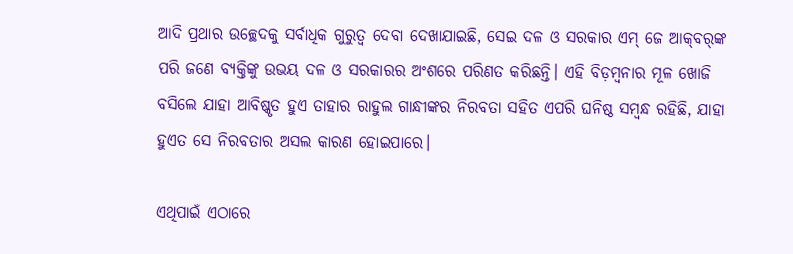ଆଦି ପ୍ରଥାର ଉଚ୍ଛେଦକୁ ସର୍ବାଧିକ ଗୁରୁତ୍ବ ଦେବା ଦେଖାଯାଇଛି, ସେଇ ଦଳ ଓ ସରକାର ଏମ୍ ଜେ ଆକ୍‌ବର୍‌ଙ୍କ ପରି ଜଣେ ବ୍ୟକ୍ତିଙ୍କୁ ଉଭୟ ଦଳ ଓ ସରକାରର ଅଂଶରେ ପରିଣତ କରିଛନ୍ତି। ଏହି ବିଡ଼ମ୍ବନାର ମୂଳ ଖୋଜି ବସିଲେ ଯାହା ଆବିଷ୍କୃତ ହୁଏ ତାହାର ରାହୁଲ ଗାନ୍ଧୀଙ୍କର ନିରବତା ସହିତ ଏପରି ଘନିଷ୍ଠ ସମ୍ବନ୍ଧ ରହିଛି, ଯାହା ହୁଏତ ସେ ନିରବତାର ଅସଲ କାରଣ ହୋଇପାରେ।

ଏଥିପାଇଁ ଏଠାରେ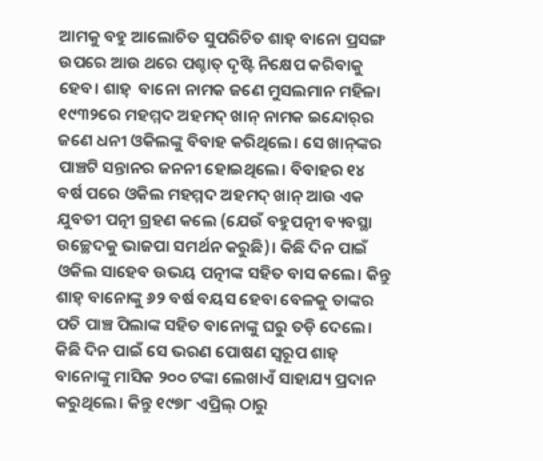ଆମକୁ ବହୁ ଆଲୋଚିତ ସୁପରିଚିତ ଶାହ୍‌ ବାନୋ ପ୍ରସଙ୍ଗ ଉପରେ ଆଉ ଥରେ ପଶ୍ଚାତ୍ ଦୃଷ୍ଟି ନିକ୍ଷେପ କରିବାକୁ ହେବ। ଶାହ୍‌  ବାନୋ ନାମକ ଜଣେ ମୁସଲମାନ ମହିଳା ୧୯୩୨ରେ ମହମ୍ମଦ ଅହମଦ୍ ଖାନ୍ ନାମକ ଇନ୍ଦୋର୍‌ର ଜଣେ ଧନୀ ଓକିଲଙ୍କୁ ବିବାହ କରିଥିଲେ। ସେ ଖାନ୍‌ଙ୍କର ପାଞ୍ଚଟି ସନ୍ତାନର ଜନନୀ ହୋଇଥିଲେ। ବିବାହର ୧୪ ବର୍ଷ ପରେ ଓକିଲ ମହମ୍ମଦ ଅହମଦ୍ ଖାନ୍ ଆଉ ଏକ ଯୁବତୀ ପତ୍ନୀ ଗ୍ରହଣ କଲେ (ଯେଉଁ ବହୁପତ୍ନୀ ବ୍ୟବସ୍ଥା ଉଚ୍ଛେଦକୁ ଭାଜପା ସମର୍ଥନ କରୁଛି)। କିଛି ଦିନ ପାଇଁ ଓକିଲ ସାହେବ ଉଭୟ ପତ୍ନୀଙ୍କ ସହିତ ବାସ କଲେ। କିନ୍ତୁ ଶାହ୍‌ ବାନୋଙ୍କୁ ୬୨ ବର୍ଷ ବୟସ ହେବା ବେଳକୁ ତାଙ୍କର ପତି ପାଞ୍ଚ ପିଲାଙ୍କ ସହିତ ବାନୋଙ୍କୁ ଘରୁ ତଡ଼ି ଦେଲେ। କିଛି ଦିନ ପାଇଁ ସେ ଭରଣ ପୋଷଣ ସ୍ବରୂପ ଶାହ୍‌  ବାନୋଙ୍କୁ ମାସିକ ୨୦୦ ଟଙ୍କା ଲେଖାଏଁ ସାହାଯ୍ୟ ପ୍ରଦାନ କରୁଥିଲେ। କିନ୍ତୁ ୧୯୭୮ ଏପ୍ରିଲ୍‌ ଠାରୁ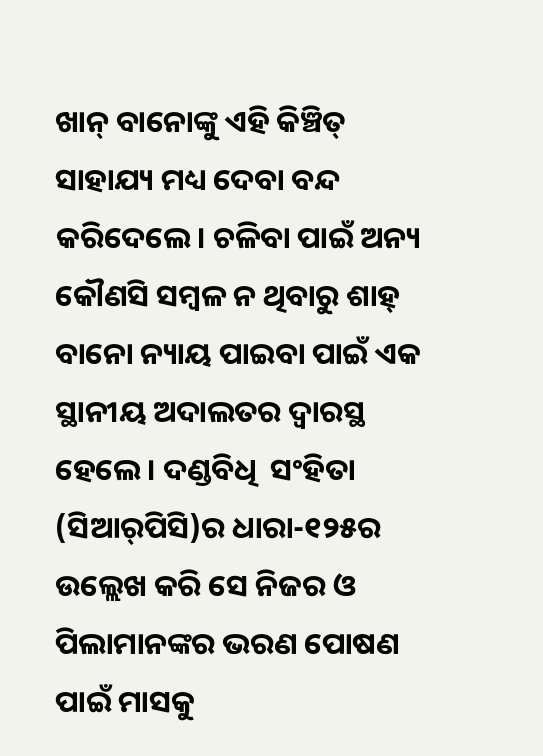ଖାନ୍ ବାନୋଙ୍କୁ ଏହି କିଞ୍ଚିତ୍ ସାହାଯ୍ୟ ମଧ୍ୟ ଦେବା ବନ୍ଦ କରିଦେଲେ। ଚଳିବା ପାଇଁ ଅନ୍ୟ କୌଣସି ସମ୍ବଳ ନ ଥିବାରୁ ଶାହ୍‌  ବାନୋ ନ୍ୟାୟ ପାଇବା ପାଇଁ ଏକ ସ୍ଥାନୀୟ ଅଦାଲତର ଦ୍ବାରସ୍ଥ ହେଲେ। ଦଣ୍ଡବିଧି  ସଂହିତା (ସିଆର୍‌ପିସି)ର ଧାରା-୧୨୫ର ଉଲ୍ଲେଖ କରି ସେ ନିଜର ଓ ପିଲାମାନଙ୍କର ଭରଣ ପୋଷଣ ପାଇଁ ମାସକୁ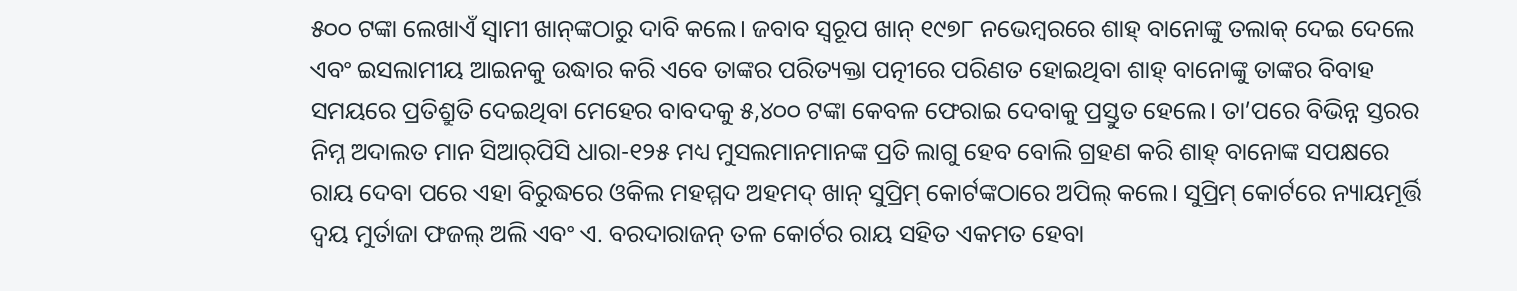୫୦୦ ଟଙ୍କା ଲେଖାଏଁ ସ୍ବାମୀ ଖାନ୍‌ଙ୍କଠାରୁ ଦାବି କଲେ। ଜବାବ ସ୍ବରୂପ ଖାନ୍ ୧୯୭୮ ନଭେମ୍ବରରେ ଶାହ୍ ବାନୋଙ୍କୁ ତଲାକ୍ ଦେଇ ଦେଲେ ଏବଂ ଇସଲାମୀୟ ଆଇନକୁ ଉଦ୍ଧାର କରି ଏବେ ତାଙ୍କର ପରିତ୍ୟକ୍ତା ପତ୍ନୀରେ ପରିଣତ ହୋଇଥିବା ଶାହ୍ ବାନୋଙ୍କୁ ତାଙ୍କର ବିବାହ ସମୟରେ ପ୍ରତିଶ୍ରୁତି ଦେଇଥିବା ମେହେର ବାବଦକୁ ୫,୪୦୦ ଟଙ୍କା କେବଳ ଫେରାଇ ଦେବାକୁ ପ୍ରସ୍ତୁତ ହେଲେ। ତା’ପରେ ବିଭିନ୍ନ ସ୍ତରର ନିମ୍ନ ଅଦାଲତ ମାନ ସିଆର୍‌ପିସି ଧାରା-୧୨୫ ମଧ୍ୟ ମୁସଲମାନମାନଙ୍କ ପ୍ରତି ଲାଗୁ ହେବ ବୋଲି ଗ୍ରହଣ କରି ଶାହ୍ ବାନୋଙ୍କ ସପକ୍ଷରେ ରାୟ ଦେବା ପରେ ଏହା ବିରୁଦ୍ଧରେ ଓକିଲ ମହମ୍ମଦ ଅହମଦ୍ ଖାନ୍ ସୁପ୍ରିମ୍ କୋର୍ଟଙ୍କଠାରେ ଅପିଲ୍ କଲେ। ସୁପ୍ରିମ୍ କୋର୍ଟରେ ନ୍ୟାୟମୂର୍ତ୍ତି ଦ୍ବୟ ମୁର୍ତାଜା ଫଜଲ୍ ଅଲି ଏବଂ ଏ. ବରଦାରାଜନ୍ ତଳ କୋର୍ଟର ରାୟ ସହିତ ଏକମତ ହେବା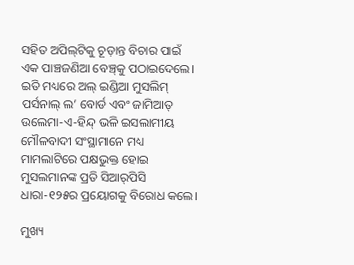ସହିତ ଅପିଲ୍‌ଟିକୁ ଚୂଡ଼ାନ୍ତ ବିଚାର ପାଇଁ ଏକ ପାଞ୍ଚଜଣିଆ ବେଞ୍ଚ୍‌କୁ ପଠାଇଦେଲେ। ଇତି ମଧ୍ୟରେ ଅଲ୍ ଇଣ୍ଡିଆ ମୁସଲିମ୍ ପର୍ସନାଲ୍ ଲ’ ବୋର୍ଡ ଏବଂ ଜାମିଆତ୍ ଉଲେମା-ଏ-ହିନ୍ଦ୍ ଭଳି ଇସଲାମୀୟ ମୌଳବାଦୀ ସଂସ୍ଥାମାନେ ମଧ୍ୟ ମାମଲାଟିରେ ପକ୍ଷଭୁକ୍ତ ହୋଇ ମୁସଲମାନଙ୍କ ପ୍ରତି ସିଆର୍‌ପିସି ଧାରା-୧୨୫ର ପ୍ରୟୋଗକୁ ବିରୋଧ କଲେ।

ମୁଖ୍ୟ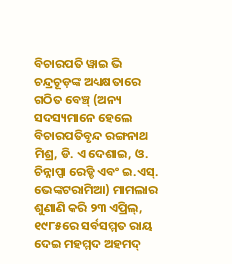ବିଚାରପତି ୱାଇ ଭି ଚନ୍ଦ୍ରଚୂଡ଼ଙ୍କ ଅଧ୍ୟକ୍ଷତାରେ ଗଠିତ ବେଞ୍ଚ୍‌ (ଅନ୍ୟ ସଦସ୍ୟମାନେ ହେଲେ ବିଚାରପତିବୃନ୍ଦ ରଙ୍ଗନାଥ ମିଶ୍ର, ଡି. ଏ ଦେଶାଇ, ଓ. ଚିନ୍ନାପ୍ପା ରେଡ୍ଡି ଏବଂ ଇ.ଏସ୍. ଭେଙ୍କଟରାମିଆ) ମାମଲାର ଶୁଣାଣି କରି ୨୩ ଏପ୍ରିଲ୍, ୧୯୮୫ରେ ସର୍ବସମ୍ମତ ରାୟ ଦେଇ ମହମ୍ମଦ ଅହମଦ୍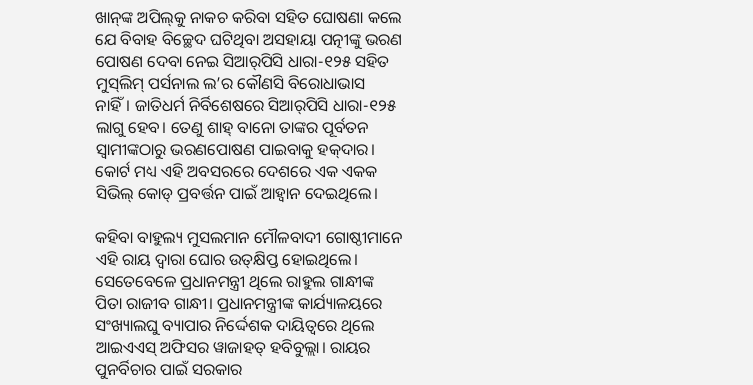ଖାନ୍‌ଙ୍କ ଅପିଲ୍‌କୁ ନାକଚ କରିବା ସହିତ ଘୋଷଣା କଲେ ଯେ ବିବାହ ବିଚ୍ଛେଦ ଘଟିଥିବା ଅସହାୟା ପତ୍ନୀଙ୍କୁ ଭରଣ ପୋଷଣ ଦେବା ନେଇ ସିଆର୍‌ପିସି ଧାରା-୧୨୫ ସହିତ ମୁସ୍‌ଲିମ୍ ପର୍ସନାଲ ଲ’ର କୌଣସି ବିରୋଧାଭାସ ନାହିଁ। ଜାତିଧର୍ମ ନିର୍ବିଶେଷରେ ସିଆର୍‌ପିସି ଧାରା-୧୨୫ ଲାଗୁ ହେବ। ତେଣୁ ଶାହ୍ ବାନୋ ତାଙ୍କର ପୂର୍ବତନ ସ୍ବାମୀଙ୍କଠାରୁ ଭରଣପୋଷଣ ପାଇବାକୁ ହକ୍‌ଦାର। କୋର୍ଟ ମଧ୍ୟ ଏହି ଅବସରରେ ଦେଶରେ ଏକ ଏକକ ସିଭିଲ୍ କୋଡ୍ ପ୍ରବର୍ତ୍ତନ ପାଇଁ ଆହ୍ବାନ ଦେଇଥିଲେ।

କହିବା ବାହୁଲ୍ୟ ମୁସଲମାନ ମୌଳବାଦୀ ଗୋଷ୍ଠୀମାନେ ଏହି ରାୟ ଦ୍ବାରା ଘୋର ଉତ୍‌କ୍ଷିପ୍ତ ହୋଇଥିଲେ। ସେତେବେଳେ ପ୍ରଧାନମନ୍ତ୍ରୀ ଥିଲେ ରାହୁଲ ଗାନ୍ଧୀଙ୍କ ପିତା ରାଜୀବ ଗାନ୍ଧୀ। ପ୍ରଧାନମନ୍ତ୍ରୀଙ୍କ କାର୍ଯ୍ୟାଳୟରେ ସଂଖ୍ୟାଲଘୁ ବ୍ୟାପାର ନିର୍ଦ୍ଦେଶକ ଦାୟିତ୍ବରେ ଥିଲେ ଆଇଏଏସ୍ ଅଫିସର ୱାଜାହତ୍ ହବିବୁଲ୍ଲା। ରାୟର ପୁନର୍ବିଚାର ପାଇଁ ସରକାର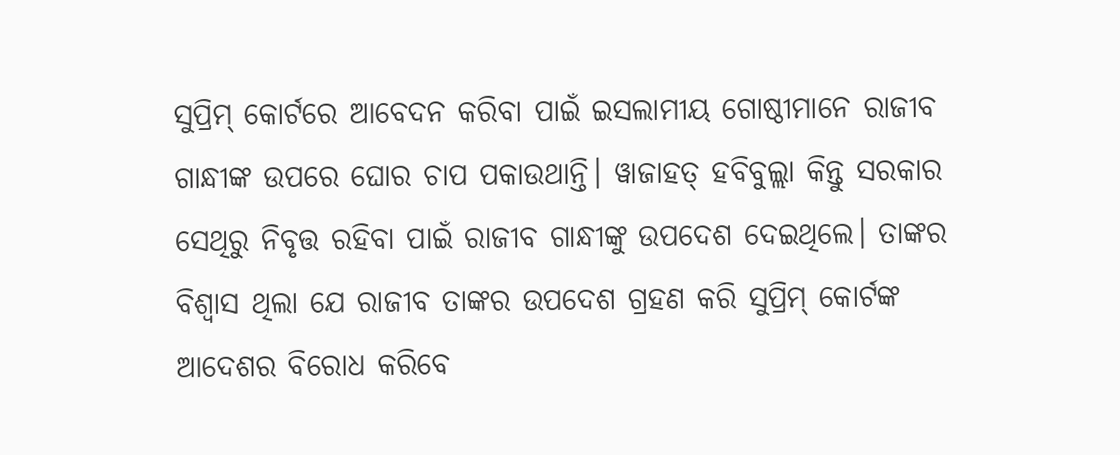ସୁପ୍ରିମ୍ କୋର୍ଟରେ ଆବେଦନ କରିବା ପାଇଁ ଇସଲାମୀୟ ଗୋଷ୍ଠୀମାନେ ରାଜୀବ ଗାନ୍ଧୀଙ୍କ ଉପରେ ଘୋର ଚାପ ପକାଉଥାନ୍ତି। ୱାଜାହତ୍ ହବିବୁଲ୍ଲା କିନ୍ତୁ ସରକାର ସେଥିରୁ ନିବୃତ୍ତ ରହିବା ପାଇଁ ରାଜୀବ ଗାନ୍ଧୀଙ୍କୁ ଉପଦେଶ ଦେଇଥିଲେ। ତାଙ୍କର ବିଶ୍ବାସ ଥିଲା ଯେ ରାଜୀବ ତାଙ୍କର ଉପଦେଶ ଗ୍ରହଣ କରି ସୁପ୍ରିମ୍ କୋର୍ଟଙ୍କ ଆଦେଶର ବିରୋଧ କରିବେ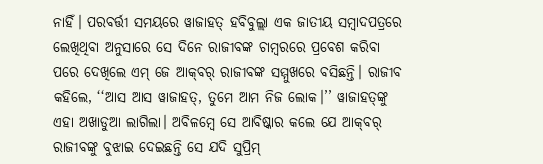ନାହିଁ। ପରବର୍ତ୍ତୀ ସମୟରେ ୱାଜାହତ୍ ହବିବୁଲ୍ଲା ଏକ ଜାତୀୟ ସମ୍ବାଦପତ୍ରରେ ଲେଖିଥିବା ଅନୁସାରେ ସେ ଦିନେ ରାଜୀବଙ୍କ ଚାମ୍ବରରେ ପ୍ରବେଶ କରିବା ପରେ ଦେଖିଲେ ଏମ୍ ଜେ ଆକ୍‌ବର୍ ରାଜୀବଙ୍କ ସମ୍ମୁଖରେ ବସିଛନ୍ତି। ରାଜୀବ କହିଲେ, ‘‘ଆସ ଆସ ୱାଜାହତ୍, ତୁମେ ଆମ ନିଜ ଲୋକ।’’ ୱାଜାହତ୍‌ଙ୍କୁ ଏହା ଅଖାଡୁଆ ଲାଗିଲା। ଅବିଳମ୍ବେ ସେ ଆବିଷ୍କାର କଲେ ଯେ ଆକ୍‌ବର୍ ରାଜୀବଙ୍କୁ ବୁଝାଇ ଦେଇଛନ୍ତି ସେ ଯଦି ସୁପ୍ରିମ୍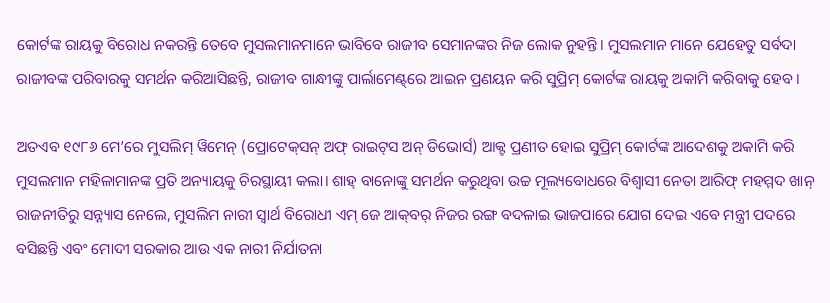କୋର୍ଟଙ୍କ ରାୟକୁ ବିରୋଧ ନକରନ୍ତି ତେବେ ମୁସଲମାନମାନେ ଭାବିବେ ରାଜୀବ ସେମାନଙ୍କର ନିଜ ଲୋକ ନୁହନ୍ତି। ମୁସଲମାନ ମାନେ ଯେହେତୁ ସର୍ବଦା  ରାଜୀବଙ୍କ ପରିବାରକୁ ସମର୍ଥନ କରିଆସିଛନ୍ତି, ରାଜୀବ ଗାନ୍ଧୀଙ୍କୁ ପାର୍ଲାମେଣ୍ଟ୍‌ରେ ଆଇନ ପ୍ରଣୟନ କରି ସୁପ୍ରିମ୍ କୋର୍ଟଙ୍କ ରାୟକୁ ଅକାମି କରିବାକୁ ହେବ।

ଅତଏବ ୧୯୮୬ ମେ’ରେ ମୁସଲିମ୍ ୱିମେନ୍ (ପ୍ରୋଟେକ୍‌ସନ୍ ଅଫ୍ ରାଇଟ୍‌ସ ଅନ୍ ଡିଭୋର୍ସ) ଆକ୍ଟ ପ୍ରଣୀତ ହୋଇ ସୁପ୍ରିମ୍ କୋର୍ଟଙ୍କ ଆଦେଶକୁ ଅକାମି କରି ମୁସଲମାନ ମହିଳାମାନଙ୍କ ପ୍ରତି ଅନ୍ୟାୟକୁ ଚିରସ୍ଥାୟୀ କଲା। ଶାହ୍ ବାନୋଙ୍କୁ ସମର୍ଥନ କରୁଥିବା ଉଚ୍ଚ ମୂଲ୍ୟବୋଧରେ ବିଶ୍ବାସୀ ନେତା ଆରିଫ୍ ମହମ୍ମଦ ଖାନ୍  ରାଜନୀତିରୁ ସନ୍ନ୍ୟାସ ନେଲେ, ମୁସଲିମ ନାରୀ ସ୍ବାର୍ଥ ବିରୋଧୀ ଏମ୍ ଜେ ଆକ୍‌ବର୍ ନିଜର ରଙ୍ଗ ବଦଳାଇ ଭାଜପାରେ ଯୋଗ ଦେଇ ଏବେ ମନ୍ତ୍ରୀ ପଦରେ ବସିଛନ୍ତି ଏବଂ ମୋଦୀ ସରକାର ଆଉ ଏକ ନାରୀ ନିର୍ଯାତନା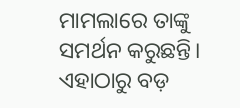ମାମଲାରେ ତାଙ୍କୁ ସମର୍ଥନ କରୁଛନ୍ତି। ଏହାଠାରୁ ବଡ଼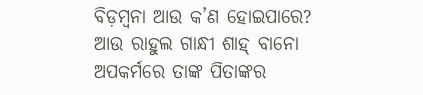ବିଡ଼ମ୍ବନା ଆଉ କ’ଣ ହୋଇପାରେ? ଆଉ ରାହୁଲ ଗାନ୍ଧୀ ଶାହ୍ ବାନୋ ଅପକର୍ମରେ ତାଙ୍କ ପିତାଙ୍କର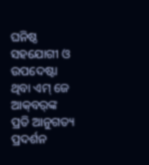ଘନିଷ୍ଠ ସହଯୋଗୀ ଓ ଉପଦେଷ୍ଟା ଥିବା ଏମ୍ ଜେ ଆକ୍‌ବର୍‌ଙ୍କ ପ୍ରତି ଆନୁଗତ୍ୟ ପ୍ରଦର୍ଶନ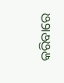କରିବାରେ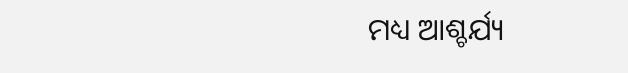ମଧ୍ୟ ଆଶ୍ଚର୍ଯ୍ୟ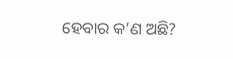ହେବାର କ’ଣ ଅଛି?